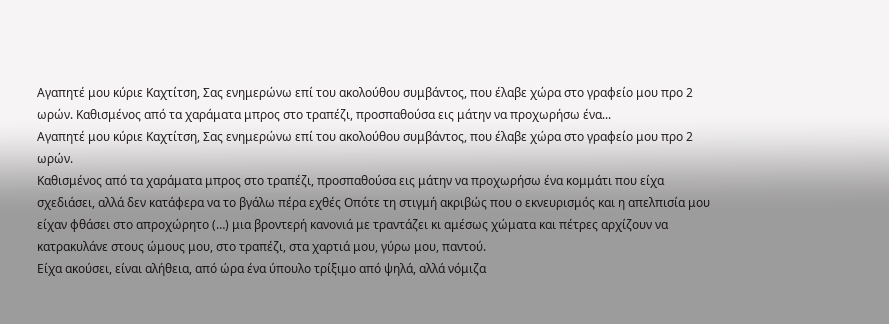Αγαπητέ μου κύριε Καχτίτση, Σας ενημερώνω επί του ακολούθου συμβάντος, που έλαβε χώρα στο γραφείο μου προ 2 ωρών. Καθισμένος από τα χαράματα μπρος στο τραπέζι, προσπαθούσα εις μάτην να προχωρήσω ένα...
Αγαπητέ μου κύριε Καχτίτση, Σας ενημερώνω επί του ακολούθου συμβάντος, που έλαβε χώρα στο γραφείο μου προ 2 ωρών.
Καθισμένος από τα χαράματα μπρος στο τραπέζι, προσπαθούσα εις μάτην να προχωρήσω ένα κομμάτι που είχα σχεδιάσει, αλλά δεν κατάφερα να το βγάλω πέρα εχθές Οπότε τη στιγμή ακριβώς που ο εκνευρισμός και η απελπισία μου είχαν φθάσει στο απροχώρητο (…) μια βροντερή κανονιά με τραντάζει κι αμέσως χώματα και πέτρες αρχίζουν να κατρακυλάνε στους ώμους μου, στο τραπέζι, στα χαρτιά μου, γύρω μου, παντού.
Είχα ακούσει, είναι αλήθεια, από ώρα ένα ύπουλο τρίξιμο από ψηλά, αλλά νόμιζα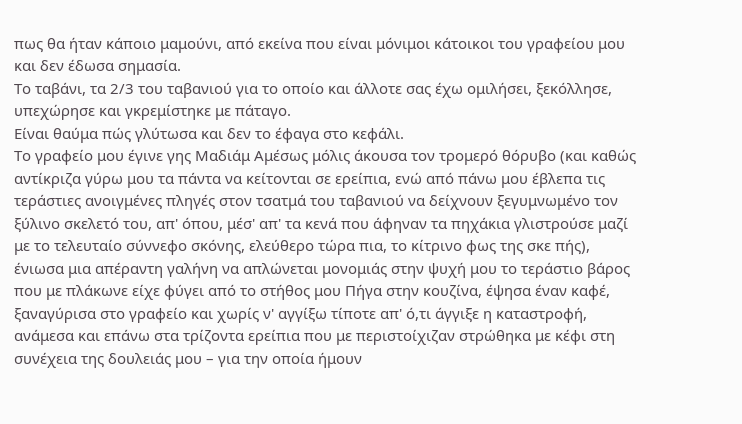πως θα ήταν κάποιο μαμούνι, από εκείνα που είναι μόνιμοι κάτοικοι του γραφείου μου και δεν έδωσα σημασία.
Το ταβάνι, τα 2/3 του ταβανιού για το οποίο και άλλοτε σας έχω ομιλήσει, ξεκόλλησε, υπεχώρησε και γκρεμίστηκε με πάταγο.
Είναι θαύμα πώς γλύτωσα και δεν το έφαγα στο κεφάλι.
Το γραφείο μου έγινε γης Μαδιάμ Αμέσως μόλις άκουσα τον τρομερό θόρυβο (και καθώς αντίκριζα γύρω μου τα πάντα να κείτονται σε ερείπια, ενώ από πάνω μου έβλεπα τις τεράστιες ανοιγμένες πληγές στον τσατμά του ταβανιού να δείχνουν ξεγυμνωμένο τον ξύλινο σκελετό του, απ' όπου, μέσ' απ' τα κενά που άφηναν τα πηχάκια γλιστρούσε μαζί με το τελευταίο σύννεφο σκόνης, ελεύθερο τώρα πια, το κίτρινο φως της σκε πής), ένιωσα μια απέραντη γαλήνη να απλώνεται μονομιάς στην ψυχή μου το τεράστιο βάρος που με πλάκωνε είχε φύγει από το στήθος μου Πήγα στην κουζίνα, έψησα έναν καφέ, ξαναγύρισα στο γραφείο και χωρίς ν' αγγίξω τίποτε απ' ό,τι άγγιξε η καταστροφή, ανάμεσα και επάνω στα τρίζοντα ερείπια που με περιστοίχιζαν στρώθηκα με κέφι στη συνέχεια της δουλειάς μου – για την οποία ήμουν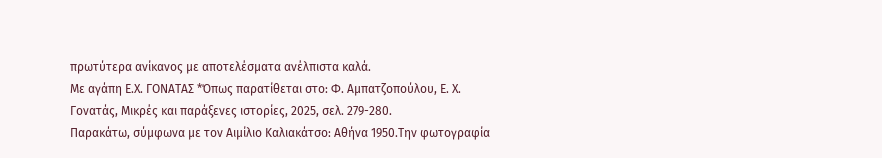πρωτύτερα ανίκανος με αποτελέσματα ανέλπιστα καλά.
Με αγάπη Ε.Χ. ΓΟΝΑΤΑΣ *Όπως παρατίθεται στο: Φ. Αμπατζοπούλου, Ε. Χ. Γονατάς, Μικρές και παράξενες ιστορίες, 2025, σελ. 279-280.
Παρακάτω, σύμφωνα με τον Αιμίλιο Καλιακάτσο: Αθήνα 1950.Την φωτογραφία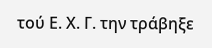τού Ε. Χ. Γ. την τράβηξε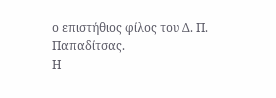ο επιστήθιος φίλος του Δ. Π. Παπαδίτσας.
Η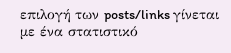επιλογή των posts/links γίνεται με ένα στατιστικό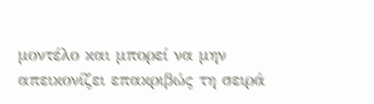μοντέλο και μπορεί να μην απεικονίζει επακριβώς τη σειρά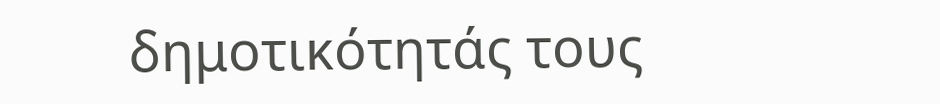δημοτικότητάς τους